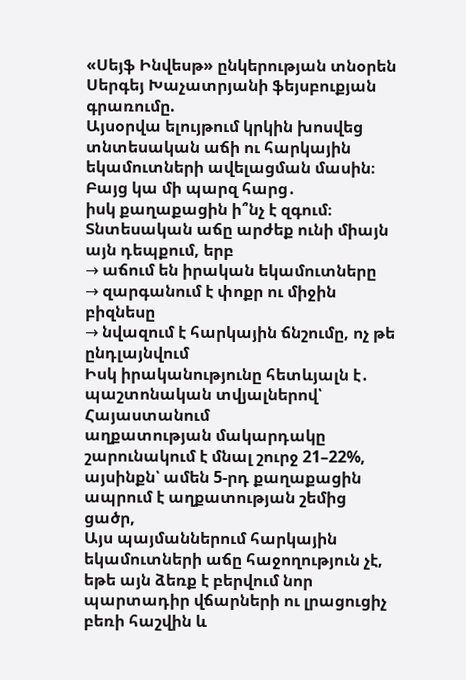«Սեյֆ Ինվեսթ» ընկերության տնօրեն Սերգեյ Խաչատրյանի ֆեյսբուքյան գրառումը.
Այսօրվա ելույթում կրկին խոսվեց տնտեսական աճի ու հարկային եկամուտների ավելացման մասին։
Բայց կա մի պարզ հարց․
իսկ քաղաքացին ի՞նչ է զգում։
Տնտեսական աճը արժեք ունի միայն այն դեպքում, երբ
→ աճում են իրական եկամուտները
→ զարգանում է փոքր ու միջին բիզնեսը
→ նվազում է հարկային ճնշումը, ոչ թե ընդլայնվում
Իսկ իրականությունը հետևյալն է․
պաշտոնական տվյալներով՝ Հայաստանում
աղքատության մակարդակը շարունակում է մնալ շուրջ 21–22%,
այսինքն՝ ամեն 5-րդ քաղաքացին ապրում է աղքատության շեմից ցածր,
Այս պայմաններում հարկային եկամուտների աճը հաջողություն չէ, եթե այն ձեռք է բերվում նոր պարտադիր վճարների ու լրացուցիչ բեռի հաշվին և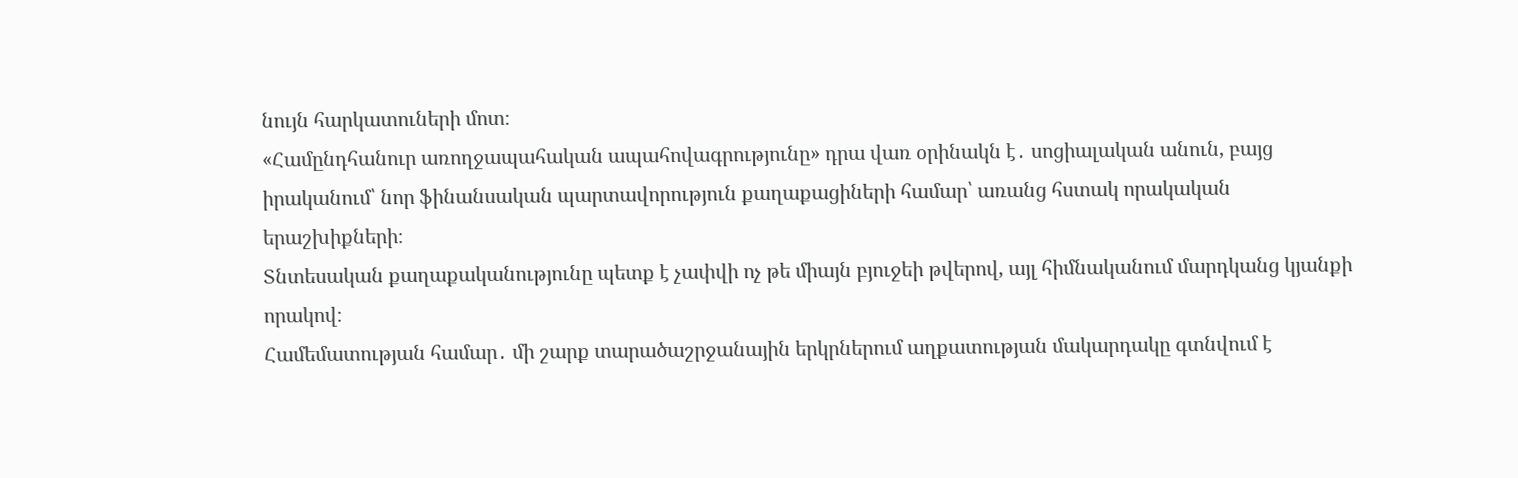նույն հարկատուների մոտ։
«Համընդհանուր առողջապահական ապահովագրությունը» դրա վառ օրինակն է․ սոցիալական անուն, բայց իրականում՝ նոր ֆինանսական պարտավորություն քաղաքացիների համար՝ առանց հստակ որակական երաշխիքների։
Տնտեսական քաղաքականությունը պետք է չափվի ոչ թե միայն բյուջեի թվերով, այլ հիմնականում մարդկանց կյանքի որակով։
Համեմատության համար․ մի շարք տարածաշրջանային երկրներում աղքատության մակարդակը գտնվում է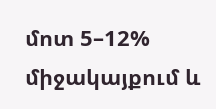մոտ 5–12% միջակայքում և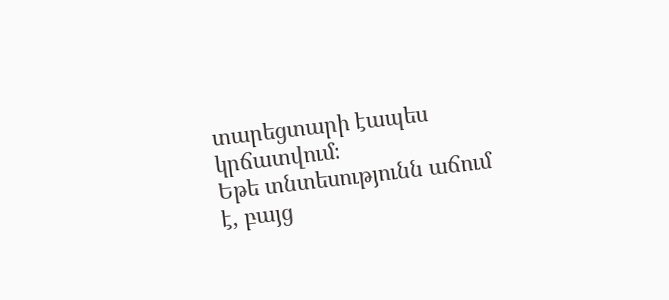տարեցտարի էապես կրճատվում։
Եթե տնտեսությունն աճում է, բայց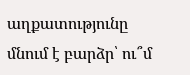աղքատությունը մնում է բարձր՝ ու՞մ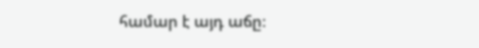համար է այդ աճը։